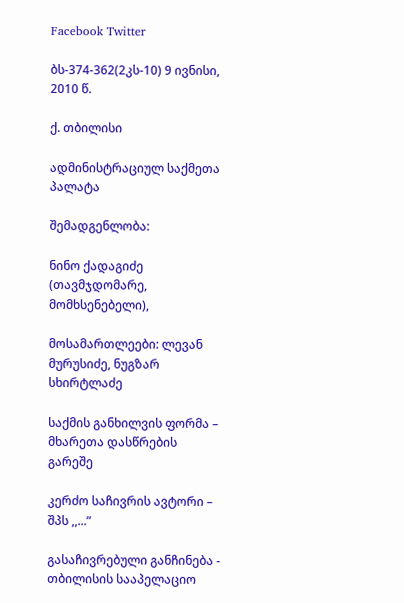Facebook Twitter

ბს-374-362(2კს-10) 9 ივნისი, 2010 წ.

ქ. თბილისი

ადმინისტრაციულ საქმეთა პალატა

შემადგენლობა:

ნინო ქადაგიძე (თავმჯდომარე, მომხსენებელი),

მოსამართლეები: ლევან მურუსიძე, ნუგზარ სხირტლაძე

საქმის განხილვის ფორმა – მხარეთა დასწრების გარეშე

კერძო საჩივრის ავტორი – შპს ,,...”

გასაჩივრებული განჩინება - თბილისის სააპელაციო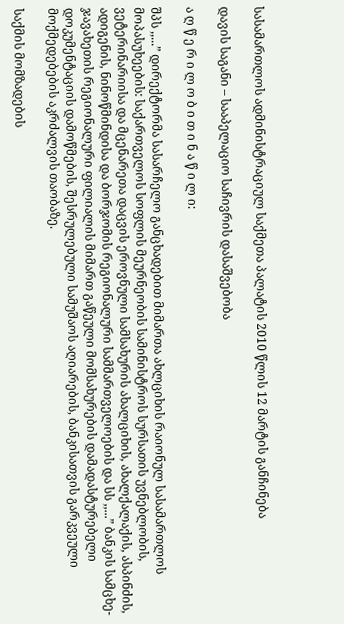სასამართლოს ადმინისტრაციულ საქმეთა პალატის 2010 წლის 12 მარტის განჩინება

დავის საგანი – სააპელაციო საჩივრის დასაშვებობა

ა ღ წ ე რ ი ლ ო ბ ი თ ი ნ ა წ ი ლ ი:

შპს ,,...” დირექტორმა სასარჩელო განცხადებით მიმართა ახლციხის რაიონულ სასამართლოს მოპასუხეების: საქართველოს სოფლის მეურნეობის სამინისტროს სურსათის უვნებლობის, ვეტერინარიისა და მცენარეთა დაცვის ეროვნული სამსახურის ახალციხის, ახალქალაქის, ასპინძის, ადიგენის, ნინოწმინდისა და ბორჯომის რეგიონალური სამმართველოების და სს ,,...” ბანკის სამცხე-ჯავახეთის რეგიონალური ფილიალის მიმართ გაწეული მომსახურების დამადასტურებელი დოკუმენტაციის დამოწმების, შესრულებული სამუშაოს აღიარების, ბანკისათვის გარკვეული მოქმედებების აკრძალვის თაობაზე.

საქმის მომზადების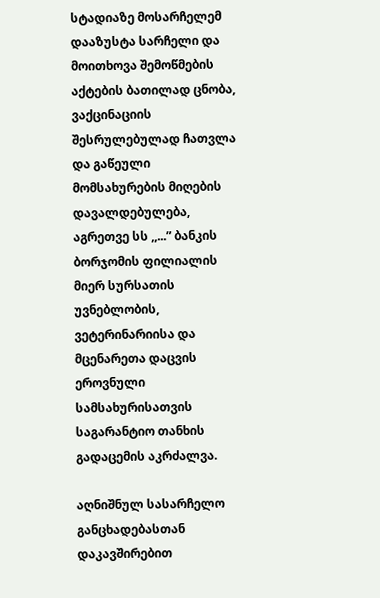სტადიაზე მოსარჩელემ დააზუსტა სარჩელი და მოითხოვა შემოწმების აქტების ბათილად ცნობა, ვაქცინაციის შესრულებულად ჩათვლა და გაწეული მომსახურების მიღების დავალდებულება, აგრეთვე სს ,,...” ბანკის ბორჯომის ფილიალის მიერ სურსათის უვნებლობის, ვეტერინარიისა და მცენარეთა დაცვის ეროვნული სამსახურისათვის საგარანტიო თანხის გადაცემის აკრძალვა.

აღნიშნულ სასარჩელო განცხადებასთან დაკავშირებით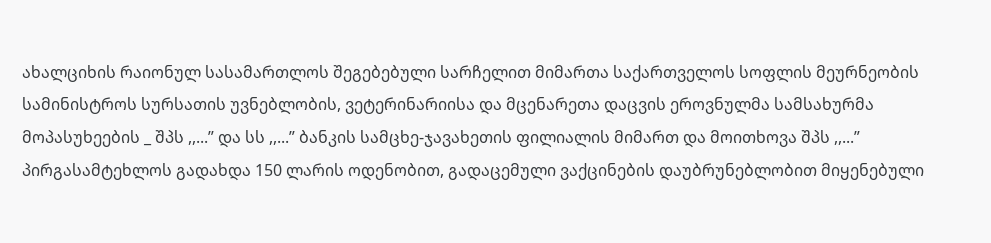ახალციხის რაიონულ სასამართლოს შეგებებული სარჩელით მიმართა საქართველოს სოფლის მეურნეობის სამინისტროს სურსათის უვნებლობის, ვეტერინარიისა და მცენარეთა დაცვის ეროვნულმა სამსახურმა მოპასუხეების _ შპს ,,...” და სს ,,...” ბანკის სამცხე-ჯავახეთის ფილიალის მიმართ და მოითხოვა შპს ,,...” პირგასამტეხლოს გადახდა 150 ლარის ოდენობით, გადაცემული ვაქცინების დაუბრუნებლობით მიყენებული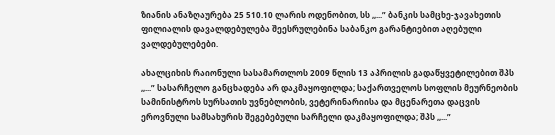ზიანის ანაზღაურება 25 510.10 ლარის ოდენობით, სს ,,...” ბანკის სამცხე-ჯავახეთის ფილიალის დავალდებულება შეესრულებინა საბანკო გარანტიებით აღებული ვალდებულებები.

ახალციხის რაიონული სასამართლოს 2009 წლის 13 აპრილის გადაწყვეტილებით შპს ,,...” სასარჩელო განცხადება არ დაკმაყოფილდა; საქართველოს სოფლის მეურნეობის სამინისტროს სურსათის უვნებლობის, ვეტერინარიისა და მცენარეთა დაცვის ეროვნული სამსახურის შეგებებული სარჩელი დაკმაყოფილდა; შპს ,,...”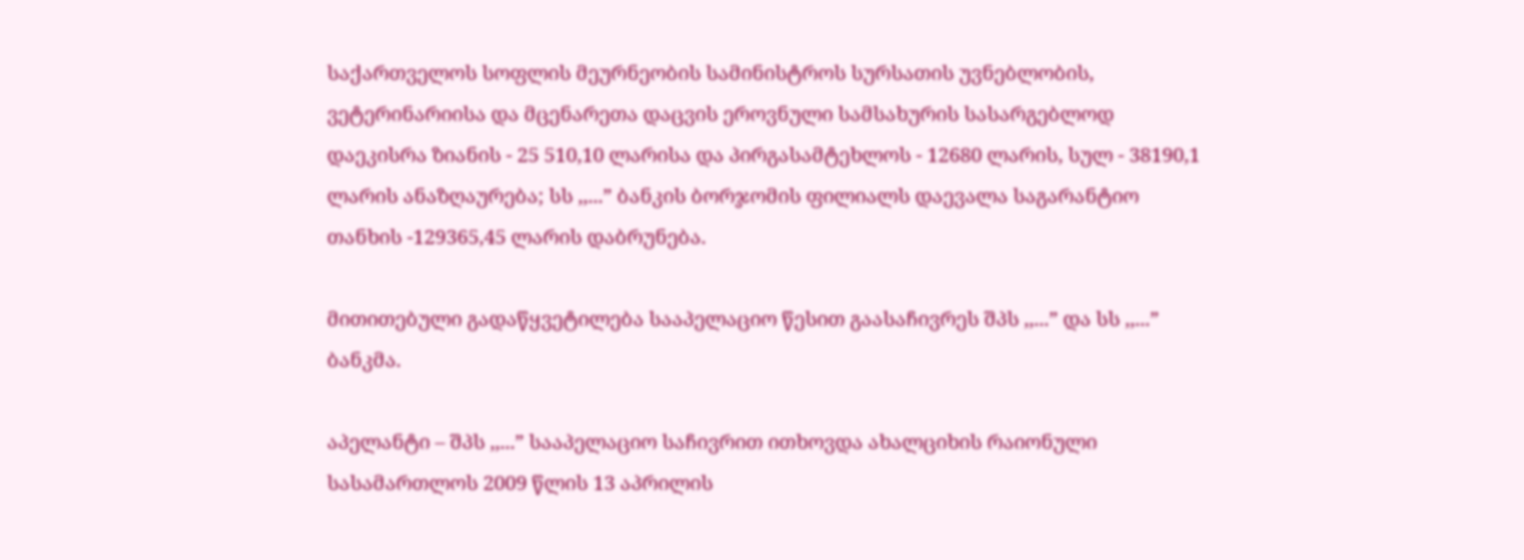საქართველოს სოფლის მეურნეობის სამინისტროს სურსათის უვნებლობის, ვეტერინარიისა და მცენარეთა დაცვის ეროვნული სამსახურის სასარგებლოდ დაეკისრა ზიანის - 25 510,10 ლარისა და პირგასამტეხლოს - 12680 ლარის, სულ - 38190,1 ლარის ანაზღაურება; სს ,,...” ბანკის ბორჯომის ფილიალს დაევალა საგარანტიო თანხის -129365,45 ლარის დაბრუნება.

მითითებული გადაწყვეტილება სააპელაციო წესით გაასაჩივრეს შპს ,,...” და სს ,,...” ბანკმა.

აპელანტი – შპს ,,...” სააპელაციო საჩივრით ითხოვდა ახალციხის რაიონული სასამართლოს 2009 წლის 13 აპრილის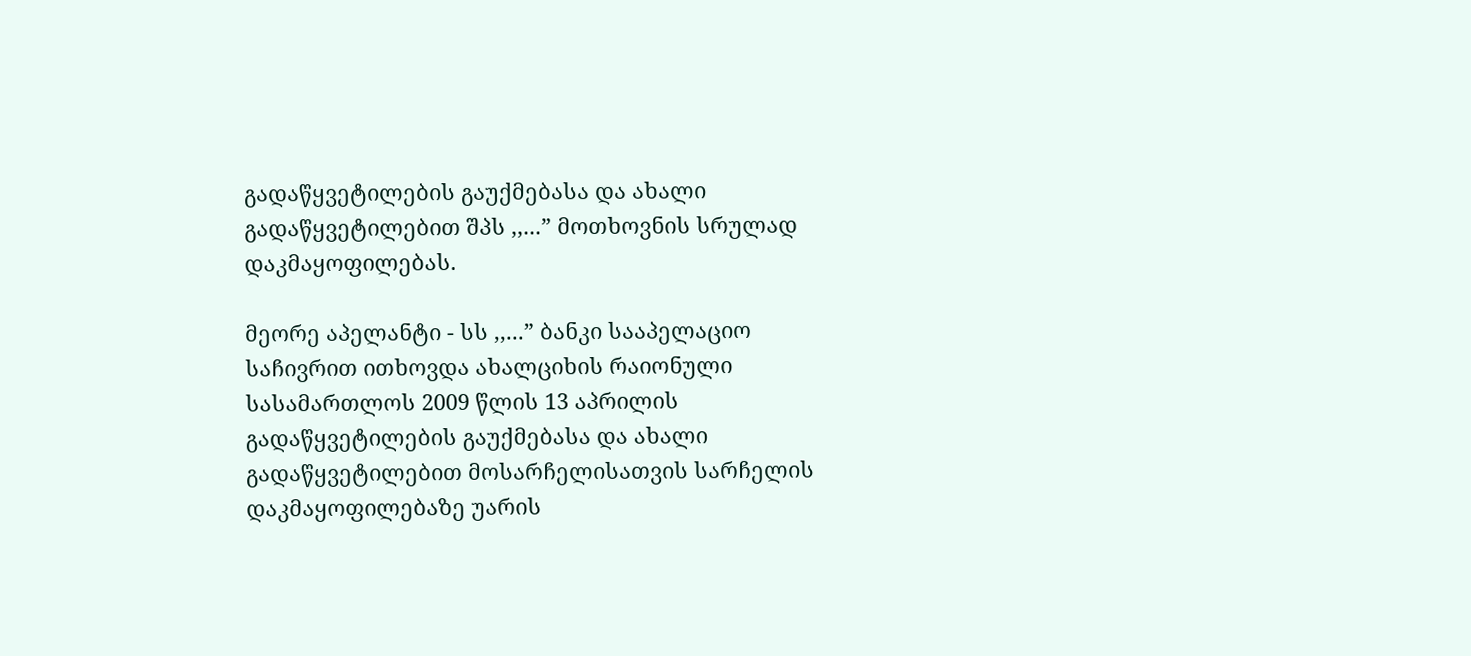გადაწყვეტილების გაუქმებასა და ახალი გადაწყვეტილებით შპს ,,...” მოთხოვნის სრულად დაკმაყოფილებას.

მეორე აპელანტი - სს ,,...” ბანკი სააპელაციო საჩივრით ითხოვდა ახალციხის რაიონული სასამართლოს 2009 წლის 13 აპრილის გადაწყვეტილების გაუქმებასა და ახალი გადაწყვეტილებით მოსარჩელისათვის სარჩელის დაკმაყოფილებაზე უარის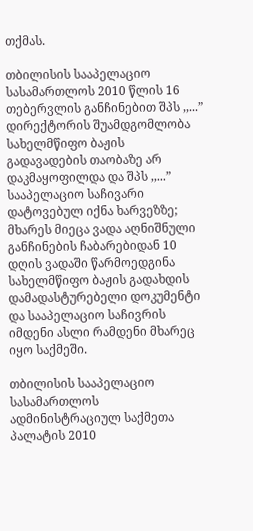თქმას.

თბილისის სააპელაციო სასამართლოს 2010 წლის 16 თებერვლის განჩინებით შპს ,,...” დირექტორის შუამდგომლობა სახელმწიფო ბაჟის გადავადების თაობაზე არ დაკმაყოფილდა და შპს ,,...” სააპელაციო საჩივარი დატოვებულ იქნა ხარვეზზე; მხარეს მიეცა ვადა აღნიშნული განჩინების ჩაბარებიდან 10 დღის ვადაში წარმოედგინა სახელმწიფო ბაჟის გადახდის დამადასტურებელი დოკუმენტი და სააპელაციო საჩივრის იმდენი ასლი რამდენი მხარეც იყო საქმეში.

თბილისის სააპელაციო სასამართლოს ადმინისტრაციულ საქმეთა პალატის 2010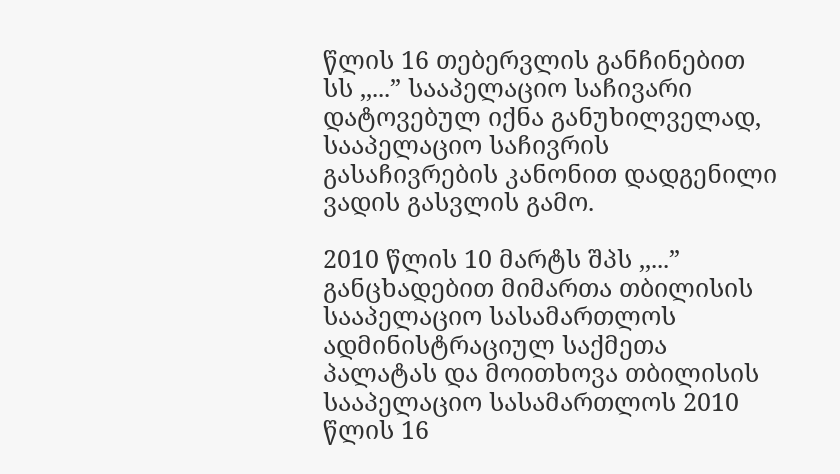წლის 16 თებერვლის განჩინებით სს ,,...” სააპელაციო საჩივარი დატოვებულ იქნა განუხილველად, სააპელაციო საჩივრის გასაჩივრების კანონით დადგენილი ვადის გასვლის გამო.

2010 წლის 10 მარტს შპს ,,...” განცხადებით მიმართა თბილისის სააპელაციო სასამართლოს ადმინისტრაციულ საქმეთა პალატას და მოითხოვა თბილისის სააპელაციო სასამართლოს 2010 წლის 16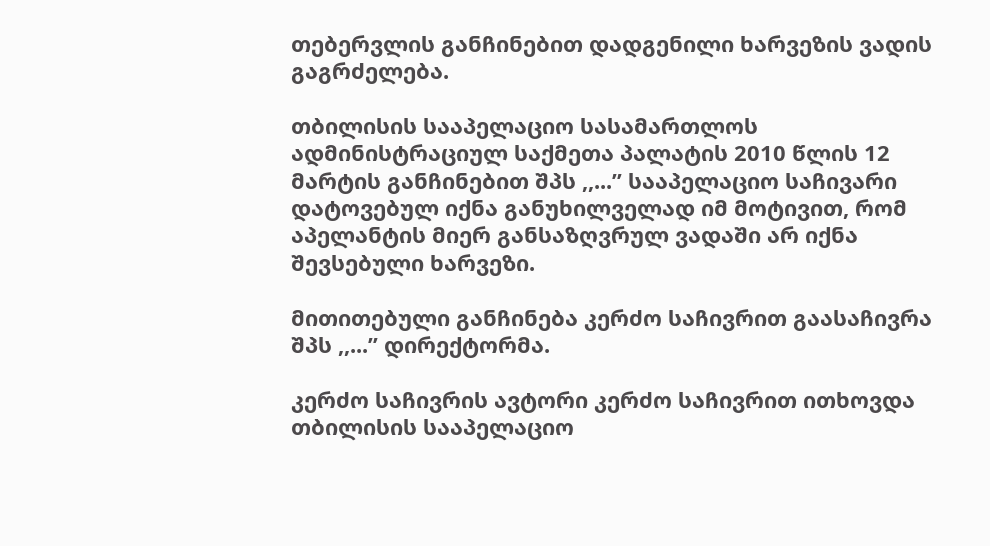თებერვლის განჩინებით დადგენილი ხარვეზის ვადის გაგრძელება.

თბილისის სააპელაციო სასამართლოს ადმინისტრაციულ საქმეთა პალატის 2010 წლის 12 მარტის განჩინებით შპს ,,...” სააპელაციო საჩივარი დატოვებულ იქნა განუხილველად იმ მოტივით, რომ აპელანტის მიერ განსაზღვრულ ვადაში არ იქნა შევსებული ხარვეზი.

მითითებული განჩინება კერძო საჩივრით გაასაჩივრა შპს ,,...” დირექტორმა.

კერძო საჩივრის ავტორი კერძო საჩივრით ითხოვდა თბილისის სააპელაციო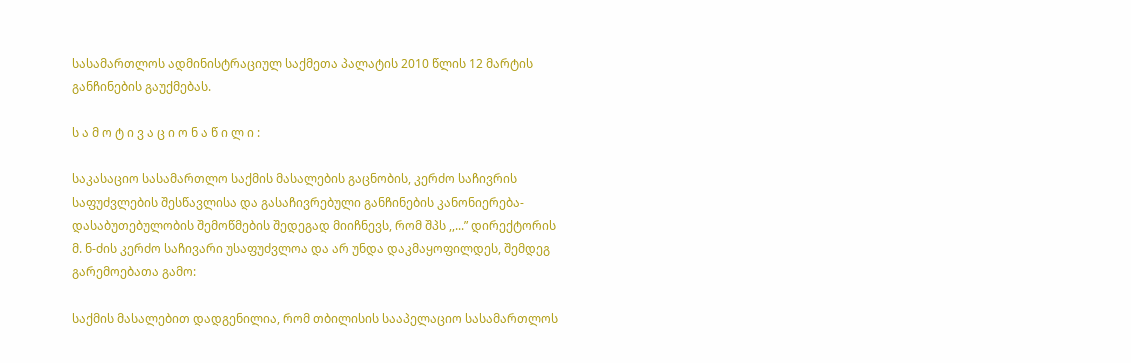სასამართლოს ადმინისტრაციულ საქმეთა პალატის 2010 წლის 12 მარტის განჩინების გაუქმებას.

ს ა მ ო ტ ი ვ ა ც ი ო ნ ა წ ი ლ ი :

საკასაციო სასამართლო საქმის მასალების გაცნობის, კერძო საჩივრის საფუძვლების შესწავლისა და გასაჩივრებული განჩინების კანონიერება-დასაბუთებულობის შემოწმების შედეგად მიიჩნევს, რომ შპს ,,...” დირექტორის მ. ნ-ძის კერძო საჩივარი უსაფუძვლოა და არ უნდა დაკმაყოფილდეს, შემდეგ გარემოებათა გამო:

საქმის მასალებით დადგენილია, რომ თბილისის სააპელაციო სასამართლოს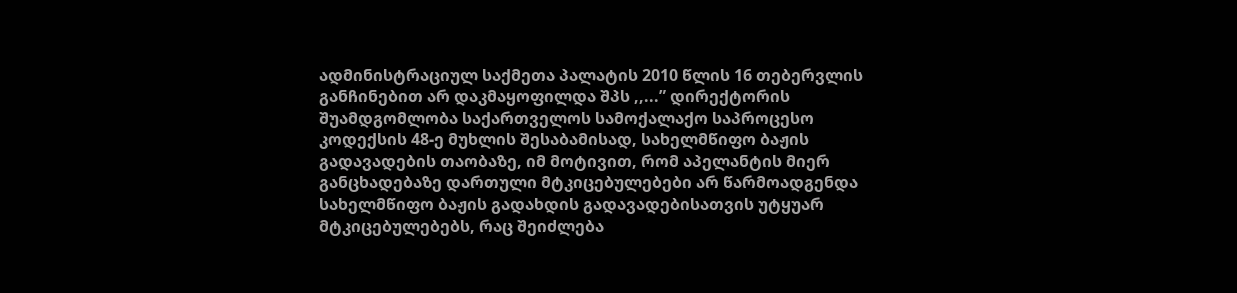ადმინისტრაციულ საქმეთა პალატის 2010 წლის 16 თებერვლის განჩინებით არ დაკმაყოფილდა შპს ,,...” დირექტორის შუამდგომლობა საქართველოს სამოქალაქო საპროცესო კოდექსის 48-ე მუხლის შესაბამისად, სახელმწიფო ბაჟის გადავადების თაობაზე, იმ მოტივით, რომ აპელანტის მიერ განცხადებაზე დართული მტკიცებულებები არ წარმოადგენდა სახელმწიფო ბაჟის გადახდის გადავადებისათვის უტყუარ მტკიცებულებებს, რაც შეიძლება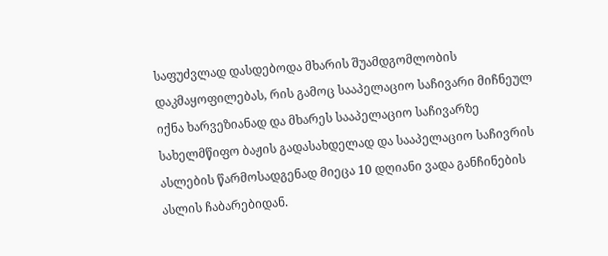საფუძვლად დასდებოდა მხარის შუამდგომლობის დაკმაყოფილებას, რის გამოც სააპელაციო საჩივარი მიჩნეულ იქნა ხარვეზიანად და მხარეს სააპელაციო საჩივარზე სახელმწიფო ბაჟის გადასახდელად და სააპელაციო საჩივრის ასლების წარმოსადგენად მიეცა 10 დღიანი ვადა განჩინების ასლის ჩაბარებიდან.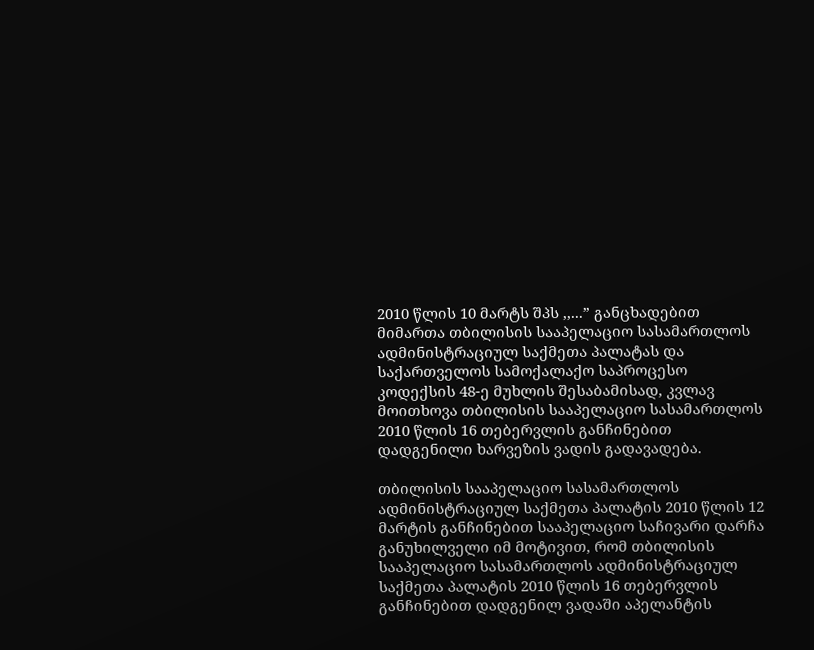2010 წლის 10 მარტს შპს ,,...” განცხადებით მიმართა თბილისის სააპელაციო სასამართლოს ადმინისტრაციულ საქმეთა პალატას და საქართველოს სამოქალაქო საპროცესო კოდექსის 48-ე მუხლის შესაბამისად, კვლავ მოითხოვა თბილისის სააპელაციო სასამართლოს 2010 წლის 16 თებერვლის განჩინებით დადგენილი ხარვეზის ვადის გადავადება.

თბილისის სააპელაციო სასამართლოს ადმინისტრაციულ საქმეთა პალატის 2010 წლის 12 მარტის განჩინებით სააპელაციო საჩივარი დარჩა განუხილველი იმ მოტივით, რომ თბილისის სააპელაციო სასამართლოს ადმინისტრაციულ საქმეთა პალატის 2010 წლის 16 თებერვლის განჩინებით დადგენილ ვადაში აპელანტის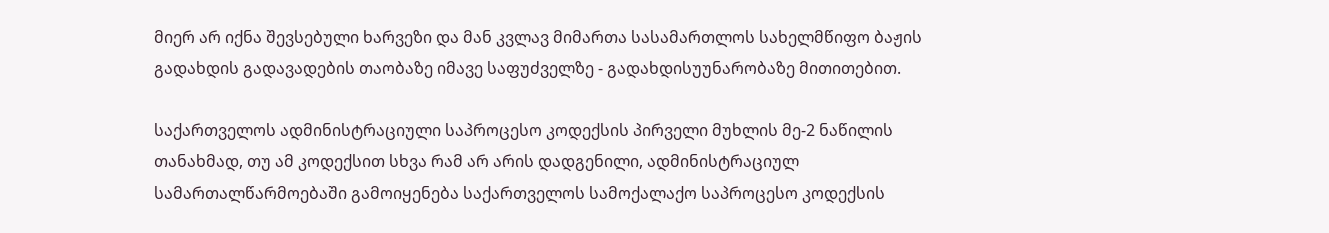მიერ არ იქნა შევსებული ხარვეზი და მან კვლავ მიმართა სასამართლოს სახელმწიფო ბაჟის გადახდის გადავადების თაობაზე იმავე საფუძველზე - გადახდისუუნარობაზე მითითებით.

საქართველოს ადმინისტრაციული საპროცესო კოდექსის პირველი მუხლის მე-2 ნაწილის თანახმად, თუ ამ კოდექსით სხვა რამ არ არის დადგენილი, ადმინისტრაციულ სამართალწარმოებაში გამოიყენება საქართველოს სამოქალაქო საპროცესო კოდექსის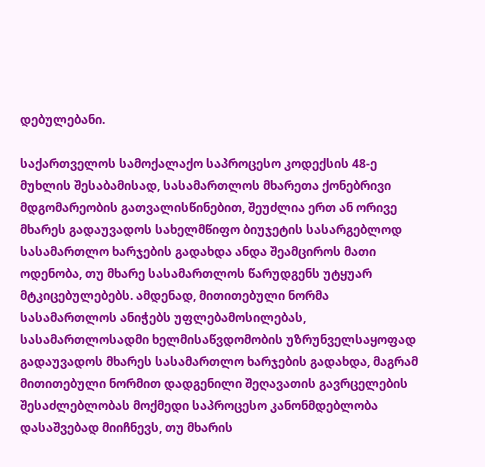დებულებანი.

საქართველოს სამოქალაქო საპროცესო კოდექსის 48-ე მუხლის შესაბამისად, სასამართლოს მხარეთა ქონებრივი მდგომარეობის გათვალისწინებით, შეუძლია ერთ ან ორივე მხარეს გადაუვადოს სახელმწიფო ბიუჯეტის სასარგებლოდ სასამართლო ხარჯების გადახდა ანდა შეამციროს მათი ოდენობა, თუ მხარე სასამართლოს წარუდგენს უტყუარ მტკიცებულებებს. ამდენად, მითითებული ნორმა სასამართლოს ანიჭებს უფლებამოსილებას, სასამართლოსადმი ხელმისაწვდომობის უზრუნველსაყოფად გადაუვადოს მხარეს სასამართლო ხარჯების გადახდა, მაგრამ მითითებული ნორმით დადგენილი შეღავათის გავრცელების შესაძლებლობას მოქმედი საპროცესო კანონმდებლობა დასაშვებად მიიჩნევს, თუ მხარის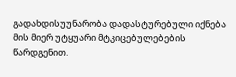გადახდისუუნარობა დადასტურებული იქნება მის მიერ უტყუარი მტკიცებულებების წარდგენით.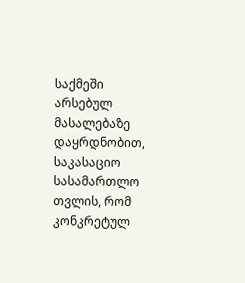საქმეში არსებულ მასალებაზე დაყრდნობით, საკასაციო სასამართლო თვლის, რომ კონკრეტულ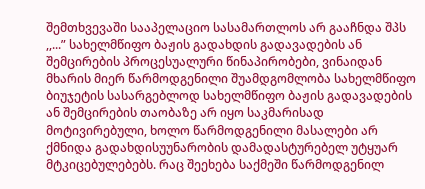შემთხვევაში სააპელაციო სასამართლოს არ გააჩნდა შპს ,,...” სახელმწიფო ბაჟის გადახდის გადავადების ან შემცირების პროცესუალური წინაპირობები, ვინაიდან მხარის მიერ წარმოდგენილი შუამდგომლობა სახელმწიფო ბიუჯეტის სასარგებლოდ სახელმწიფო ბაჟის გადავადების ან შემცირების თაობაზე არ იყო საკმარისად მოტივირებული, ხოლო წარმოდგენილი მასალები არ ქმნიდა გადახდისუუნარობის დამადასტურებელ უტყუარ მტკიცებულებებს. რაც შეეხება საქმეში წარმოდგენილ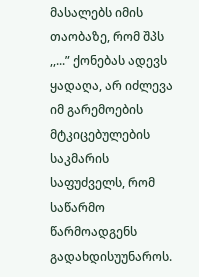მასალებს იმის თაობაზე, რომ შპს ,,...” ქონებას ადევს ყადაღა, არ იძლევა იმ გარემოების მტკიცებულების საკმარის საფუძველს, რომ საწარმო წარმოადგენს გადახდისუუნაროს.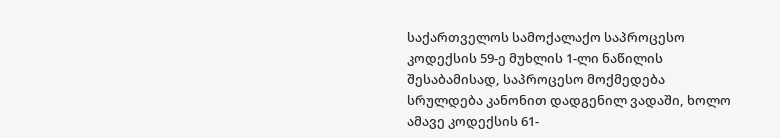საქართველოს სამოქალაქო საპროცესო კოდექსის 59-ე მუხლის 1-ლი ნაწილის შესაბამისად, საპროცესო მოქმედება სრულდება კანონით დადგენილ ვადაში, ხოლო ამავე კოდექსის 61-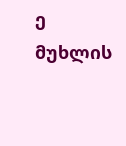ე მუხლის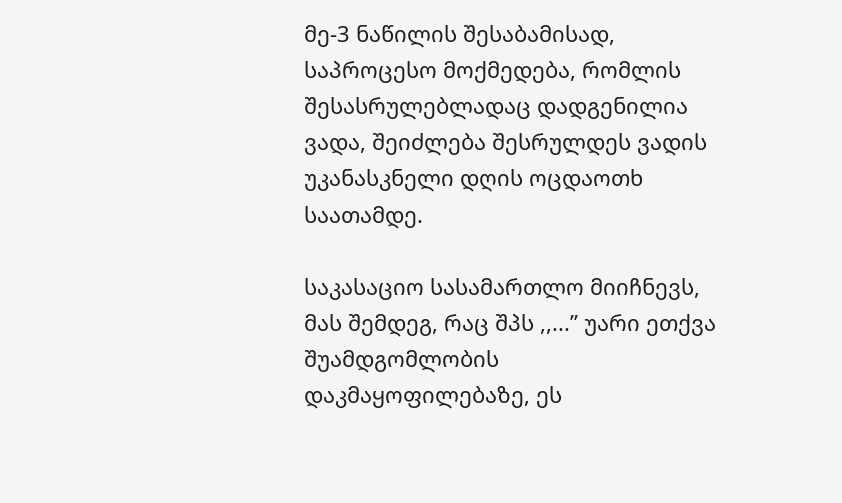მე-3 ნაწილის შესაბამისად, საპროცესო მოქმედება, რომლის შესასრულებლადაც დადგენილია ვადა, შეიძლება შესრულდეს ვადის უკანასკნელი დღის ოცდაოთხ საათამდე.

საკასაციო სასამართლო მიიჩნევს, მას შემდეგ, რაც შპს ,,...” უარი ეთქვა შუამდგომლობის დაკმაყოფილებაზე, ეს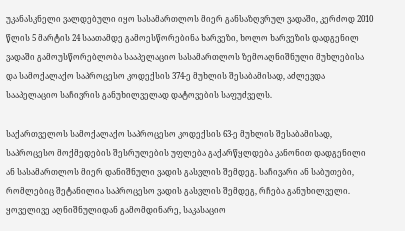უკანასკნელი ვალდებული იყო სასამართლოს მიერ განსაზღვრულ ვადაში, კერძოდ 2010 წლის 5 მარტის 24 საათამდე გამოესწორებინა ხარვეზი, ხოლო ხარვეზის დადგენილ ვადაში გამოუსწორებლობა სააპელაციო სასამართლოს ზემოაღნიშნული მუხლებისა და სამოქალაქო საპროცესო კოდექსის 374-ე მუხლის შესაბამისად, აძლევდა სააპელაციო საჩივრის განუხილველად დატოვების საფუძველს.

საქართველოს სამოქალაქო საპროცესო კოდექსის 63-ე მუხლის შესაბამისად, საპროცესო მოქმედების შესრულების უფლება გაქარწყლდება კანონით დადგენილი ან სასამართლოს მიერ დანიშნული ვადის გასვლის შემდეგ. საჩივარი ან საბუთები, რომლებიც შეტანილია საპროცესო ვადის გასვლის შემდეგ, რჩება განუხილველი. ყოველივე აღნიშნულიდან გამომდინარე, საკასაციო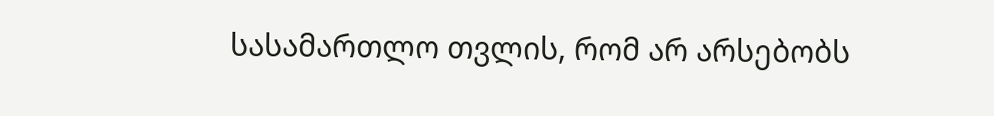სასამართლო თვლის, რომ არ არსებობს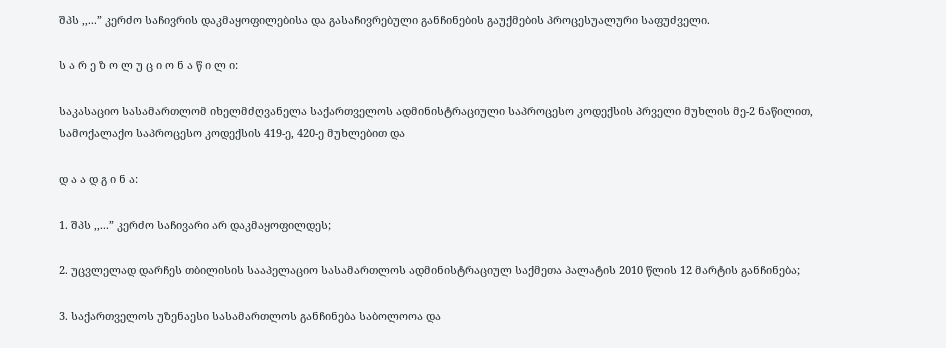შპს ,,...” კერძო საჩივრის დაკმაყოფილებისა და გასაჩივრებული განჩინების გაუქმების პროცესუალური საფუძველი.

ს ა რ ე ზ ო ლ უ ც ი ო ნ ა წ ი ლ ი:

საკასაციო სასამართლომ იხელმძღვანელა საქართველოს ადმინისტრაციული საპროცესო კოდექსის პრველი მუხლის მე-2 ნაწილით, სამოქალაქო საპროცესო კოდექსის 419-ე, 420-ე მუხლებით და

დ ა ა დ გ ი ნ ა:

1. შპს ,,...” კერძო საჩივარი არ დაკმაყოფილდეს;

2. უცვლელად დარჩეს თბილისის სააპელაციო სასამართლოს ადმინისტრაციულ საქმეთა პალატის 2010 წლის 12 მარტის განჩინება;

3. საქართველოს უზენაესი სასამართლოს განჩინება საბოლოოა და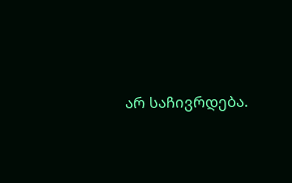არ საჩივრდება.